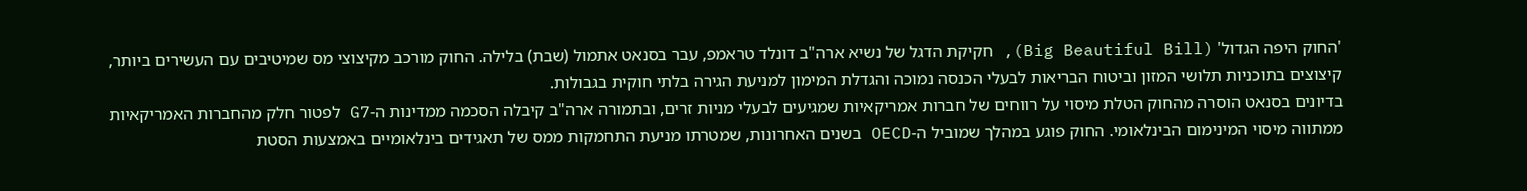'החוק היפה הגדול' (Big Beautiful Bill), חקיקת הדגל של נשיא ארה"ב דונלד טראמפ, עבר בסנאט אתמול (שבת) בלילה. החוק מורכב מקיצוצי מס שמיטיבים עם העשירים ביותר, קיצוצים בתוכניות תלושי המזון וביטוח הבריאות לבעלי הכנסה נמוכה והגדלת המימון למניעת הגירה בלתי חוקית בגבולות.
בדיונים בסנאט הוסרה מהחוק הטלת מיסוי על רווחים של חברות אמריקאיות שמגיעים לבעלי מניות זרים, ובתמורה ארה"ב קיבלה הסכמה ממדינות ה-G7 לפטור חלק מהחברות האמריקאיות ממתווה מיסוי המינימום הבינלאומי. החוק פוגע במהלך שמוביל ה-OECD בשנים האחרונות, שמטרתו מניעת התחמקות ממס של תאגידים בינלאומיים באמצעות הסטת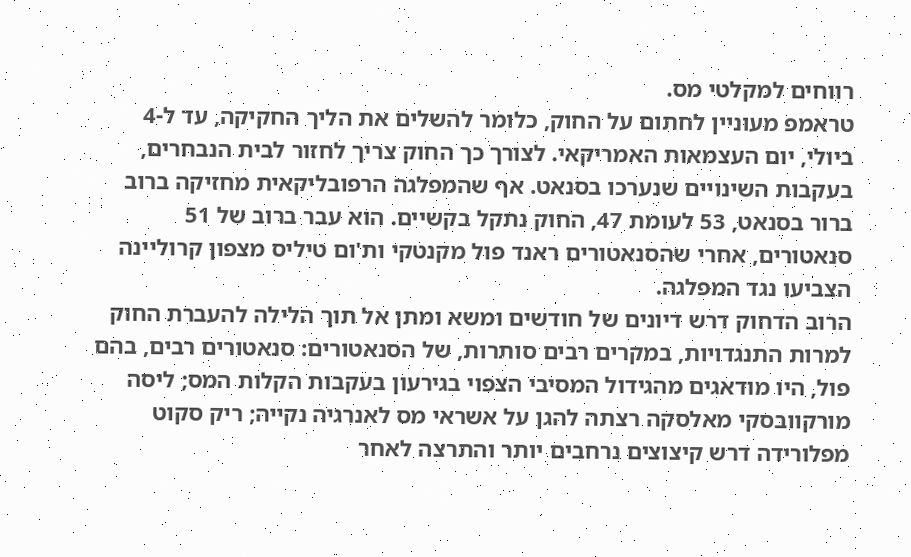רווחים למקלטי מס.
טראמפ מעוניין לחתום על החוק, כלומר להשלים את הליך החקיקה, עד ל-4 ביולי, יום העצמאות האמריקאי. לצורך כך החוק צריך לחזור לבית הנבחרים, בעקבות השינויים שנערכו בסנאט. אף שהמפלגה הרפובליקאית מחזיקה ברוב ברור בסנאט, 53 לעומת 47, החוק נתקל בקשיים. הוא עבר ברוב של 51 סנאטורים, אחרי שהסנאטורים ראנד פול מקנטקי ות'ום טיליס מצפון קרוליינה הצביעו נגד המפלגה.
הרוב הדחוק דרש דיונים של חודשים ומשא ומתן אל תוך הלילה להעברת החוק למרות התנגדויות, במקרים רבים סותרות, של הסנאטורים: סנאטורים רבים, בהם פול, היו מודאגים מהגידול המסיבי הצפוי בגירעון בעקבות הקלות המס; ליסה מורקוובסקי מאלסקה רצתה להגן על אשראי מס לאנרגיה נקייה; ריק סקוט מפלורידה דרש קיצוצים נרחבים יותר והתרצה לאחר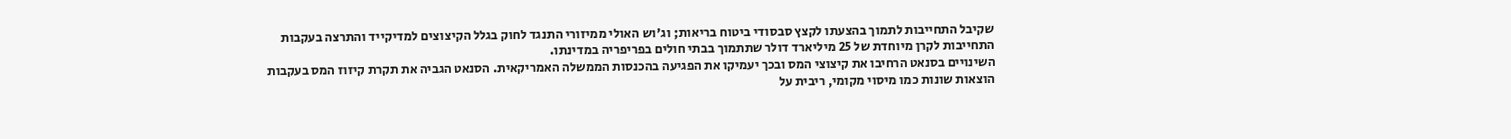שקיבל התחייבות לתמוך בהצעתו לקצץ סבסודי ביטוח בריאות; וג'וש האולי ממיזורי התנגד לחוק בגלל הקיצוצים למדיקייד והתרצה בעקבות התחייבות לקרן מיוחדת של 25 מיליארד דולר שתתמוך בבתי חולים בפריפריה במדינתו.
השינויים בסנאט הרחיבו את קיצוצי המס ובכך יעמיקו את הפגיעה בהכנסות הממשלה האמריקאית. הסנאט הגביה את תקרת קיזוז המס בעקבות הוצאות שונות כמו מיסוי מקומי, ריבית על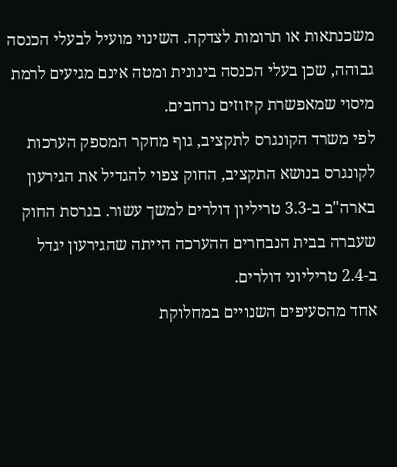משכנתאות או תרומות לצדקה. השינוי מועיל לבעלי הכנסה גבוהה, שכן בעלי הכנסה בינונית ומטה אינם מגיעים לרמת מיסוי שמאפשרת קיזוזים נרחבים.
לפי משרד הקונגרס לתקציב, גוף מחקר המספק הערכות לקונגרס בנושא התקציב, החוק צפוי להגדיל את הגירעון בארה"ב ב-3.3 טריליון דולרים למשך עשור. בגרסת החוק שעברה בבית הנבחרים ההערכה הייתה שהגירעון יגדל ב-2.4 טריליוני דולרים.
אחד מהסעיפים השנויים במחלוקת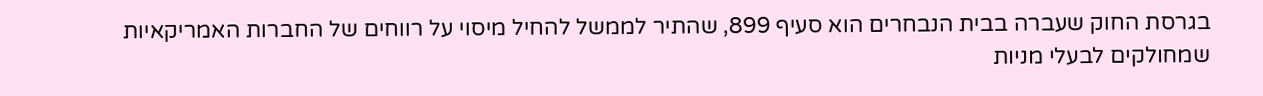בגרסת החוק שעברה בבית הנבחרים הוא סעיף 899, שהתיר לממשל להחיל מיסוי על רווחים של החברות האמריקאיות שמחולקים לבעלי מניות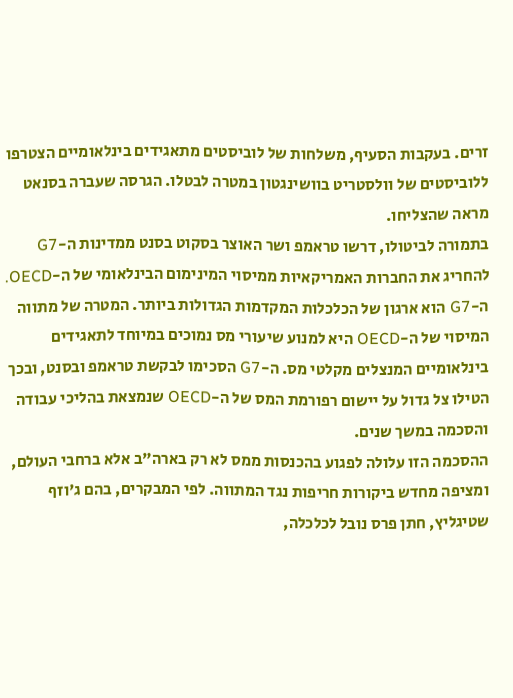זרים. בעקבות הסעיף, משלחות של לוביסטים מתאגידים בינלאומיים הצטרפו ללוביסטים של וולסטריט בוושינגטון במטרה לבטלו. הגרסה שעברה בסנאט מראה שהצליחו.
בתמורה לביטולו, דרשו טראמפ ושר האוצר בסקוט בסנט ממדינות ה-G7 להחריג את החברות האמריקאיות ממיסוי המינימום הבינלאומי של ה-OECD. ה-G7 הוא ארגון של הכלכלות המקדמות הגדולות ביותר. המטרה של מתווה המיסוי של ה-OECD היא למנוע שיעורי מס נמוכים במיוחד לתאגידים בינלאומיים המנצלים מקלטי מס. ה-G7 הסכימו לבקשת טראמפ ובסנט, ובכך הטילו צל גדול על יישום רפורמת המס של ה-OECD שנמצאת בהליכי עבודה והסכמה במשך שנים.
ההסכמה הזו עלולה לפגוע בהכנסות ממס לא רק בארה"ב אלא ברחבי העולם, ומציפה מחדש ביקורות חריפות נגד המתווה. לפי המבקרים, בהם ג'וזף שטיגליץ, חתן פרס נובל לכלכלה,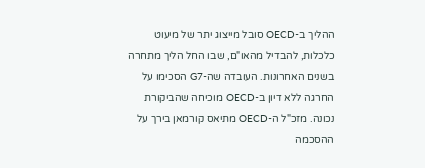ההליך ב-OECD סובל מייצוג יתר של מיעוט כלכלות, להבדיל מהאו"ם, שבו החל הליך מתחרה בשנים האחרונות. העובדה שה-G7 הסכימו על החרגה ללא דיון ב-OECD מוכיחה שהביקורת נכונה. מזכ"ל ה-OECD מתיאס קורמאן בירך על ההסכמה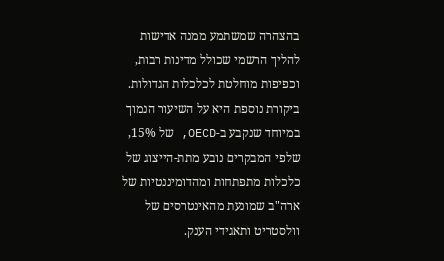בהצהרה שמשתמע ממנה אדישות להליך הרשמי שכולל מדינות רבות, וכפיפות מוחלטת לכלכלות הגדולות. ביקורת נוספת היא על השיעור הנמוך במיוחד שנקבע ב-OECD, של 15%, שלפי המבקרים נובע מתת-הייצוג של כלכלות מתפתחות ומהדומיננטיות של ארה"ב שמונעת מהאינטרסים של וולסטריט ותאגידי הענק.